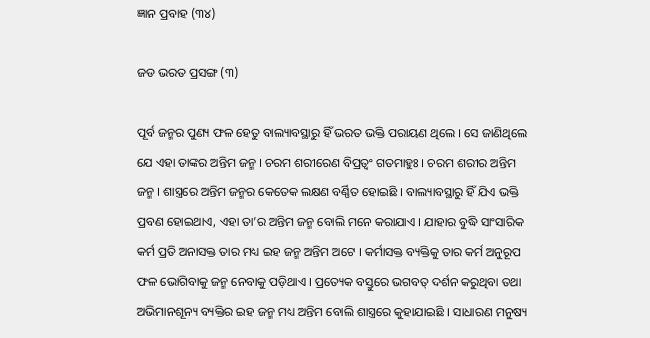ଜ୍ଞାନ ପ୍ରବାହ (୩୪)

ଜଡ ଭରତ ପ୍ରସଙ୍ଗ (୩)

ପୂର୍ବ ଜନ୍ମର ପୁଣ୍ୟ ଫଳ ହେତୁ ବାଲ୍ୟାବସ୍ଥାରୁ ହିଁ ଭରତ ଭକ୍ତି ପରାୟଣ ଥିଲେ । ସେ ଜାଣିଥିଲେ ଯେ ଏହା ତାଙ୍କର ଅନ୍ତିମ ଜନ୍ମ । ଚରମ ଶରୀରେଣ ବିପ୍ରତ୍ୱଂ ଗତମାହୁଃ । ଚରମ ଶରୀର ଅନ୍ତିମ ଜନ୍ମ । ଶାସ୍ତ୍ରରେ ଅନ୍ତିମ ଜନ୍ମର କେତେକ ଲକ୍ଷଣ ବର୍ଣ୍ଣିତ ହୋଇଛି । ବାଲ୍ୟାବସ୍ଥାରୁ ହିଁ ଯିଏ ଭକ୍ତି ପ୍ରବଣ ହୋଇଥାଏ, ଏହା ତା’ର ଅନ୍ତିମ ଜନ୍ମ ବୋଲି ମନେ କରାଯାଏ । ଯାହାର ବୁଦ୍ଧି ସାଂସାରିକ କର୍ମ ପ୍ରତି ଅନାସକ୍ତ ତାର ମଧ୍ୟ ଇହ ଜନ୍ମ ଅନ୍ତିମ ଅଟେ । କର୍ମାସକ୍ତ ବ୍ୟକ୍ତିକୁ ତାର କର୍ମ ଅନୁରୂପ ଫଳ ଭୋଗିବାକୁ ଜନ୍ମ ନେବାକୁ ପଡ଼ିଥାଏ । ପ୍ରତ୍ୟେକ ବସ୍ତୁରେ ଭଗବତ୍ ଦର୍ଶନ କରୁଥିବା ତଥା ଅଭିମାନଶୂନ୍ୟ ବ୍ୟକ୍ତିର ଇହ ଜନ୍ମ ମଧ୍ୟ ଅନ୍ତିମ ବୋଲି ଶାସ୍ତ୍ରରେ କୁହାଯାଇଛି । ସାଧାରଣ ମନୁଷ୍ୟ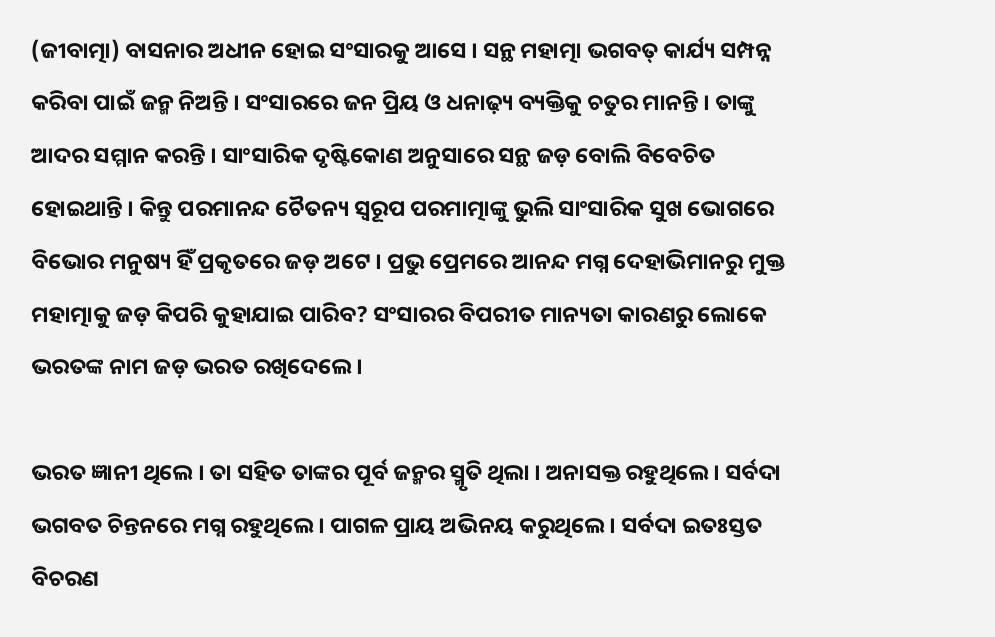(ଜୀବାତ୍ମା) ବାସନାର ଅଧୀନ ହୋଇ ସଂସାରକୁ ଆସେ । ସନ୍ଥ ମହାତ୍ମା ଭଗବତ୍ କାର୍ଯ୍ୟ ସମ୍ପନ୍ନ କରିବା ପାଇଁ ଜନ୍ମ ନିଅନ୍ତି । ସଂସାରରେ ଜନ ପ୍ରିୟ ଓ ଧନାଢ଼୍ୟ ବ୍ୟକ୍ତିକୁ ଚତୁର ମାନନ୍ତି । ତାଙ୍କୁ ଆଦର ସମ୍ମାନ କରନ୍ତି । ସାଂସାରିକ ଦୃଷ୍ଟିକୋଣ ଅନୁସାରେ ସନ୍ଥ ଜଡ଼ ବୋଲି ବିବେଚିତ ହୋଇଥାନ୍ତି । କିନ୍ତୁ ପରମାନନ୍ଦ ଚୈତନ୍ୟ ସ୍ବରୂପ ପରମାତ୍ମାଙ୍କୁ ଭୁଲି ସାଂସାରିକ ସୁଖ ଭୋଗରେ ବିଭୋର ମନୁଷ୍ୟ ହିଁ ପ୍ରକୃତରେ ଜଡ଼ ଅଟେ । ପ୍ରଭୁ ପ୍ରେମରେ ଆନନ୍ଦ ମଗ୍ନ ଦେହାଭିମାନରୁ ମୁକ୍ତ ମହାତ୍ମାକୁ ଜଡ଼ କିପରି କୁହାଯାଇ ପାରିବ? ସଂସାରର ବିପରୀତ ମାନ୍ୟତା କାରଣରୁ ଲୋକେ ଭରତଙ୍କ ନାମ ଜଡ଼ ଭରତ ରଖିଦେଲେ ।

ଭରତ ଜ୍ଞାନୀ ଥିଲେ । ତା ସହିତ ତାଙ୍କର ପୂର୍ବ ଜନ୍ମର ସ୍ମୃତି ଥିଲା । ଅନାସକ୍ତ ରହୁଥିଲେ । ସର୍ବଦା ଭଗବତ ଚିନ୍ତନରେ ମଗ୍ନ ରହୁଥିଲେ । ପାଗଳ ପ୍ରାୟ ଅଭିନୟ କରୁଥିଲେ । ସର୍ବଦା ଇତଃସ୍ତତ ବିଚରଣ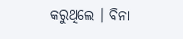କରୁଥିଲେ । ବିନା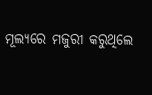ମୂଲ୍ୟରେ ମଜୁରୀ କରୁଥିଲେ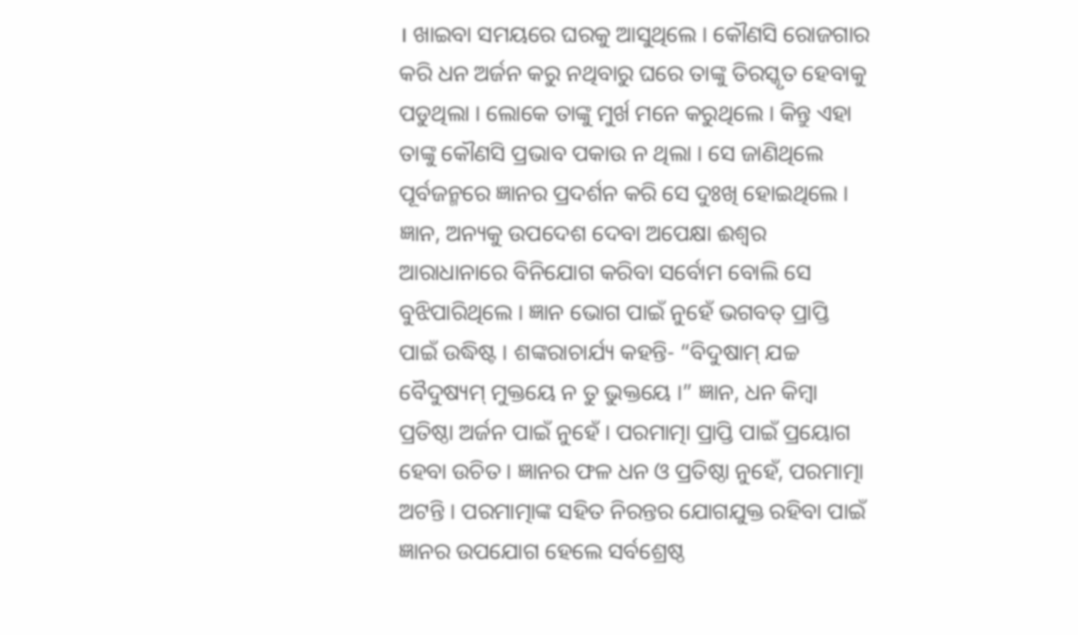। ଖାଇବା ସମୟରେ ଘରକୁ ଆସୁଥିଲେ । କୌଣସି ରୋଜଗାର କରି ଧନ ଅର୍ଜନ କରୁ ନଥିବାରୁ ଘରେ ତାଙ୍କୁ ତିରସ୍କୃତ ହେବାକୁ ପଡୁଥିଲା । ଲୋକେ ତାଙ୍କୁ ମୁର୍ଖ ମନେ କରୁଥିଲେ । କିନ୍ତୁ ଏହା ତାଙ୍କୁ କୌଣସି ପ୍ରଭାବ ପକାଉ ନ ଥିଲା । ସେ ଜାଣିଥିଲେ ପୂର୍ବଜନ୍ମରେ ଜ୍ଞାନର ପ୍ରଦର୍ଶନ କରି ସେ ଦୁଃଖି ହୋଇଥିଲେ । ଜ୍ଞାନ, ଅନ୍ୟକୁ ଉପଦେଶ ଦେବା ଅପେକ୍ଷା ଈଶ୍ୱର ଆରାଧାନାରେ ବିନିଯୋଗ କରିବା ସର୍ବୋମ ବୋଲି ସେ ବୁଝିପାରିଥିଲେ । ଜ୍ଞାନ ଭୋଗ ପାଇଁ ନୁହେଁ ଭଗବତ୍ ପ୍ରାପ୍ତି ପାଇଁ ଉଦ୍ଧିଷ୍ଟ । ଶଙ୍କରାଚାର୍ଯ୍ୟ କହନ୍ତି- “ବିଦୁଷାମ୍ ଯଚ୍ଚ ବୈଦୁଷ୍ୟମ୍ ମୁକ୍ତୟେ ନ ତୁ ଭୁକ୍ତୟେ ।” ଜ୍ଞାନ, ଧନ କିମ୍ବା ପ୍ରତିଷ୍ଠା ଅର୍ଜନ ପାଇଁ ନୁହେଁ । ପରମାତ୍ମା ପ୍ରାପ୍ତି ପାଇଁ ପ୍ରୟୋଗ ହେବା ଉଚିତ । ଜ୍ଞାନର ଫଳ ଧନ ଓ ପ୍ରତିଷ୍ଠା ନୁହେଁ, ପରମାତ୍ମା ଅଟନ୍ତି । ପରମାତ୍ମାଙ୍କ ସହିତ ନିରନ୍ତର ଯୋଗଯୁକ୍ତ ରହିବା ପାଇଁ ଜ୍ଞାନର ଉପଯୋଗ ହେଲେ ସର୍ବଶ୍ରେଷ୍ଠ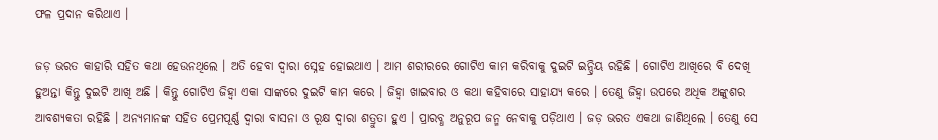ଫଳ ପ୍ରଦାନ କରିଥାଏ ।

ଜଡ଼ ଭରତ କାହାରି ସହିତ କଥା ହେଉନଥିଲେ । ଅତି ହେବା ଦ୍ୱାରା ସ୍ନେହ ହୋଇଥାଏ । ଆମ ଶରୀରରେ ଗୋଟିଏ କାମ କରିବାକୁ ଦୁଇଟି ଇନ୍ଦ୍ରିୟ ରହିଛି । ଗୋଟିଏ ଆଖିରେ ବି ଦେଖି ହୁଅନ୍ତା କିନ୍ତୁ ଦୁଇଟି ଆଖି ଅଛି । କିନ୍ତୁ ଗୋଟିଏ ଜିହ୍ୱା ଏକା ସାଙ୍କରେ ଦୁଇଟି କାମ କରେ । ଜିହ୍ୱା ଖାଇବାର ଓ କଥା କହିବାରେ ସାହାଯ୍ୟ କରେ । ତେଣୁ ଜିହ୍ୱା ଉପରେ ଅଧିକ ଅଙ୍କୁଶର ଆବଶ୍ୟକତା ରହିଛି । ଅନ୍ୟମାନଙ୍କ ସହିତ ପ୍ରେମପୂର୍ଣ୍ଣ ଦ୍ୱାରା ବାସନା ଓ ରୂକ୍ଷ ଦ୍ୱାରା ଶତ୍ରୁତା ହୁଏ । ପ୍ରାରବ୍ଧ ଅନୁରୂପ ଜନ୍ମ ନେବାକୁ ପଡ଼ିଥାଏ । ଜଡ଼ ଭରତ ଏକଥା ଜାଣିଥିଲେ । ତେଣୁ ସେ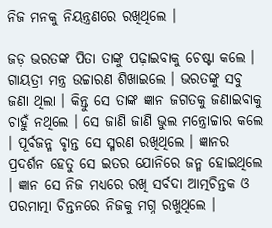ନିଜ ମନକୁ ନିୟନ୍ତ୍ରଣରେ ରଖିଥିଲେ ।

ଜଡ଼ ଭରତଙ୍କ ପିତା ତାଙ୍କୁ ପଢ଼ାଇବାକୁ ଚେଷ୍ଟା କଲେ । ଗାୟତ୍ରୀ ମନ୍ତ୍ର ଉଚ୍ଚାରଣ ଶିଖାଇଲେ । ଭରତଙ୍କୁ ସବୁ ଜଣା ଥିଲା । କିନ୍ତୁ ସେ ତାଙ୍କ ଜ୍ଞାନ ଜଗତକୁ ଜଣାଇବାକୁ ଚାହୁଁ ନଥିଲେ । ସେ ଜାଣି ଜାଣି ଭୁଲ ମନ୍ତ୍ରୋଚ୍ଚାର କଲେ । ପୂର୍ବଜନ୍ମ ବୃାନ୍ତ ସେ ସ୍ମରଣ ରଖିଥିଲେ । ଜ୍ଞାନର ପ୍ରଦର୍ଶନ ହେତୁ ସେ ଇତର ଯୋନିରେ ଜନ୍ମ ହୋଇଥିଲେ । ଜ୍ଞାନ ସେ ନିଜ ମଧ୍ୟରେ ରଖି ସର୍ବଦା ଆତ୍ମଚିନ୍ତକ ଓ ପରମାତ୍ମା ଚିନ୍ତନରେ ନିଜକୁ ମଗ୍ନ ରଖୁଥିଲେ ।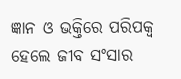ଜ୍ଞାନ ଓ ଭକ୍ତିରେ ପରିପକ୍ୱ ହେଲେ ଜୀବ ସଂସାର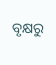ବୃକ୍ଷରୁ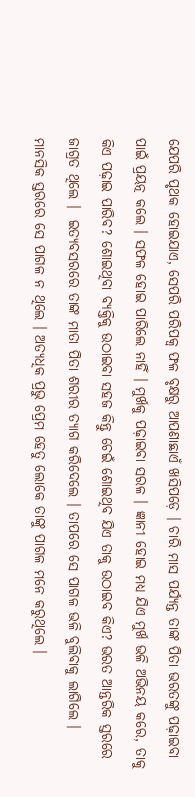ଯେପରି ପୃଥକ ହୋଇଯାଏ, ସେପରି ପରିପକ୍ୱ ଫଳ ବୃକ୍ଷରୁ ଆପଣାଛାଏଁ ଖସିପଡ଼େ । ଚାରି ମାସ ପର୍ଯ୍ୟନ୍ତ ତାଙ୍କ ପିତା ଭରତଙ୍କୁ ପଢ଼ାଇବା ପାଇଁ ପ୍ରୟତ୍ନ କଲେ । ସଫଳ ହୋଇ ପାରିଲେ ନାହିଁ । ମୁର୍ଖକୁ ପଢ଼ାଇବା ସରଳ । ଜ୍ଞାନୀ ହୋଇ ମଧ୍ୟ ଯିଏ ମୁର୍ଖ ଭଳି ଅଭିନୟ କରେ, ତାକୁ କିଏ ପଢ଼ାଇ ପାରିବ? ଶୋଇଥିବା ବ୍ୟକ୍ତିକୁ ଉଠାଇବା ସହଜ କିନ୍ତୁ ଚେଇଁ ଶୋଇଥିବ ଯିଏ ତାକୁ ଉଠାଇବ କିଏ? ଭରତ ଆନ୍ତରିକ ସ୍ତରରେ ଜାଗ୍ରତ ଥିଲେ ।  ଇତ୍ୟବସରରେ ତାଙ୍କ ମାତା ପିତା ଶରୀର ତ୍ୟାଗ କରିଦେଲେ । ତାପରେ ସେ ପାଗଳ ଭଳି ବୁଲିବାକୁ ଲାଗିଲେ । ମାନସିକ ସ୍ତରରେ ସେ ପାଗଳ ନ ଥିଲେ । ଅତ୍ୟଧିକ ପ୍ରଭୁ ପ୍ରେମ ହେତୁ ଲୋକେ ତାଙ୍କୁ ପାଗଳ ମନେ କରୁଥିଲେ ।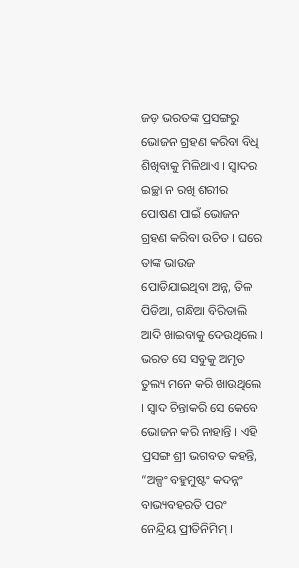ଜଡ଼ ଭରତଙ୍କ ପ୍ରସଙ୍ଗରୁ ଭୋଜନ ଗ୍ରହଣ କରିବା ବିଧି ଶିଖିବାକୁ ମିଳିଥାଏ । ସ୍ବାଦର ଇଚ୍ଛା ନ ରଖି ଶରୀର ପୋଷଣ ପାଇଁ ଭୋଜନ ଗ୍ରହଣ କରିବା ଉଚିତ । ଘରେ ତାଙ୍କ ଭାଉଜ ପୋଡିଯାଇଥିବା ଅନ୍ନ, ତିଳ ପିଡିଆ, ଗନ୍ଧିଆ ବିରିଡାଲି ଆଦି ଖାଇବାକୁ ଦେଉଥିଲେ । ଭରତ ସେ ସବୁକୁ ଅମୃତ ତୁଲ୍ୟ ମନେ କରି ଖାଉଥିଲେ । ସ୍ବାଦ ଚିନ୍ତାକରି ସେ କେବେ ଭୋଜନ କରି ନାହାନ୍ତି । ଏହି ପ୍ରସଙ୍ଗ ଶ୍ରୀ ଭଗବତ କହନ୍ତି, “ଅଳ୍ପଂ ବହୁମୁଷ୍ଟଂ କଦନ୍ନଂ ବାଭ୍ୟବହରତି ପରଂ ନେନ୍ଦ୍ରିୟ ପ୍ରୀତିନିମିମ୍ ।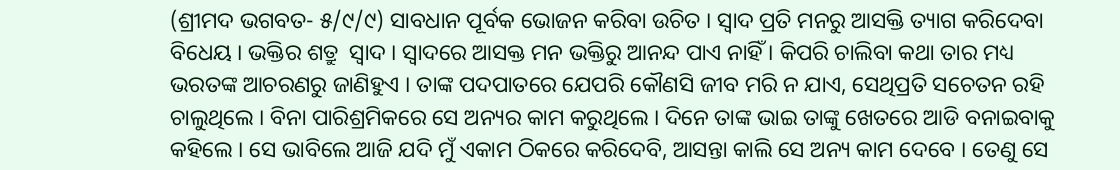(ଶ୍ରୀମଦ ଭଗବତ- ୫/୯/୯) ସାବଧାନ ପୂର୍ବକ ଭୋଜନ କରିବା ଉଚିତ । ସ୍ବାଦ ପ୍ରତି ମନରୁ ଆସକ୍ତି ତ୍ୟାଗ କରିଦେବା ବିଧେୟ । ଭକ୍ତିର ଶତ୍ରୁ  ସ୍ବାଦ । ସ୍ବାଦରେ ଆସକ୍ତ ମନ ଭକ୍ତିରୁ ଆନନ୍ଦ ପାଏ ନାହିଁ । କିପରି ଚାଲିବା କଥା ତାର ମଧ୍ୟ ଭରତଙ୍କ ଆଚରଣରୁ ଜାଣିହୁଏ । ତାଙ୍କ ପଦପାତରେ ଯେପରି କୌଣସି ଜୀବ ମରି ନ ଯାଏ, ସେଥିପ୍ରତି ସଚେତନ ରହି ଚାଲୁଥିଲେ । ବିନା ପାରିଶ୍ରମିକରେ ସେ ଅନ୍ୟର କାମ କରୁଥିଲେ । ଦିନେ ତାଙ୍କ ଭାଇ ତାଙ୍କୁ ଖେତରେ ଆଡି ବନାଇବାକୁ କହିଲେ । ସେ ଭାବିଲେ ଆଜି ଯଦି ମୁଁ ଏକାମ ଠିକରେ କରିଦେବି, ଆସନ୍ତା କାଲି ସେ ଅନ୍ୟ କାମ ଦେବେ । ତେଣୁ ସେ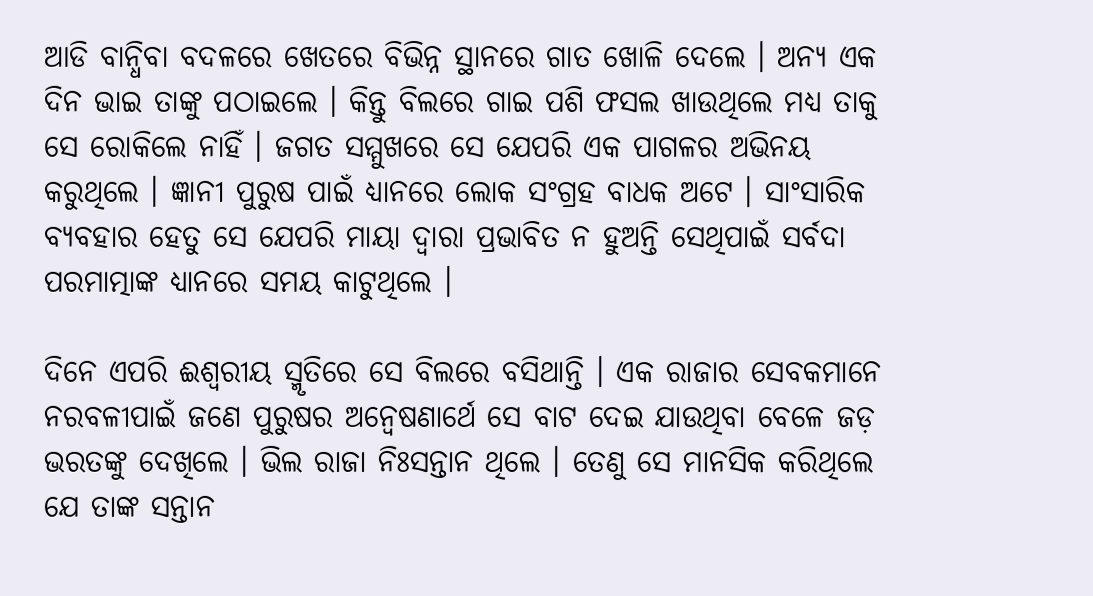ଆଡି ବାନ୍ଧିବା ବଦଳରେ ଖେତରେ ବିଭିନ୍ନ ସ୍ଥାନରେ ଗାତ ଖୋଳି ଦେଲେ । ଅନ୍ୟ ଏକ ଦିନ ଭାଇ ତାଙ୍କୁ ପଠାଇଲେ । କିନ୍ତୁ ବିଲରେ ଗାଇ ପଶି ଫସଲ ଖାଉଥିଲେ ମଧ୍ୟ ତାକୁ ସେ ରୋକିଲେ ନାହିଁ । ଜଗତ ସମ୍ମୁଖରେ ସେ ଯେପରି ଏକ ପାଗଳର ଅଭିନୟ କରୁଥିଲେ । ଜ୍ଞାନୀ ପୁରୁଷ ପାଇଁ ଧ୍ୟାନରେ ଲୋକ ସଂଗ୍ରହ ବାଧକ ଅଟେ । ସାଂସାରିକ ବ୍ୟବହାର ହେତୁ ସେ ଯେପରି ମାୟା ଦ୍ୱାରା ପ୍ରଭାବିତ ନ ହୁଅନ୍ତି ସେଥିପାଇଁ ସର୍ବଦା ପରମାତ୍ମାଙ୍କ ଧ୍ୟାନରେ ସମୟ କାଟୁଥିଲେ ।

ଦିନେ ଏପରି ଈଶ୍ୱରୀୟ ସ୍ମୃତିରେ ସେ ବିଲରେ ବସିଥାନ୍ତି । ଏକ ରାଜାର ସେବକମାନେ ନରବଳୀପାଇଁ ଜଣେ ପୁରୁଷର ଅନ୍ୱେଷଣାର୍ଥେ ସେ ବାଟ ଦେଇ ଯାଉଥିବା ବେଳେ ଜଡ଼ ଭରତଙ୍କୁ ଦେଖିଲେ । ଭିଲ ରାଜା ନିଃସନ୍ତାନ ଥିଲେ । ତେଣୁ ସେ ମାନସିକ କରିଥିଲେ ଯେ ତାଙ୍କ ସନ୍ତାନ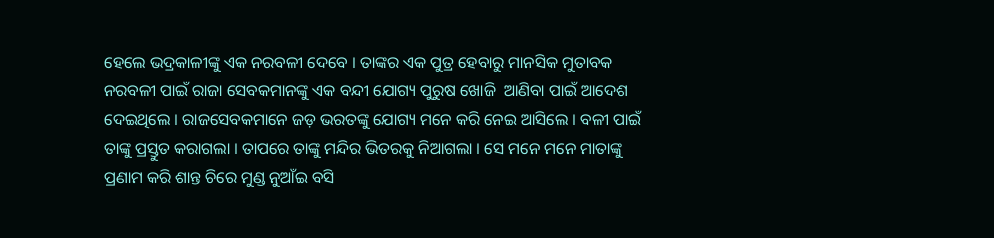ହେଲେ ଭଦ୍ରକାଳୀଙ୍କୁ ଏକ ନରବଳୀ ଦେବେ । ତାଙ୍କର ଏକ ପୁତ୍ର ହେବାରୁ ମାନସିକ ମୁତାବକ ନରବଳୀ ପାଇଁ ରାଜା ସେବକମାନଙ୍କୁ ଏକ ବନ୍ଦୀ ଯୋଗ୍ୟ ପୁରୁଷ ଖୋଜି  ଆଣିବା ପାଇଁ ଆଦେଶ ଦେଇଥିଲେ । ରାଜସେବକମାନେ ଜଡ଼ ଭରତଙ୍କୁ ଯୋଗ୍ୟ ମନେ କରି ନେଇ ଆସିଲେ । ବଳୀ ପାଇଁ ତାଙ୍କୁ ପ୍ରସ୍ତୁତ କରାଗଲା । ତାପରେ ତାଙ୍କୁ ମନ୍ଦିର ଭିତରକୁ ନିଆଗଲା । ସେ ମନେ ମନେ ମାତାଙ୍କୁ ପ୍ରଣାମ କରି ଶାନ୍ତ ଚିରେ ମୁଣ୍ଡ ନୁଆଁଇ ବସି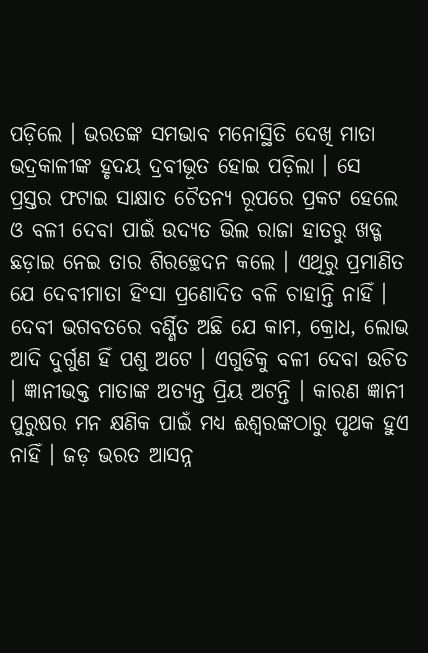ପଡ଼ିଲେ । ଭରତଙ୍କ ସମଭାବ ମନୋସ୍ଥିତି ଦେଖି ମାତା ଭଦ୍ରକାଳୀଙ୍କ ହୃଦୟ ଦ୍ରବୀଭୂତ ହୋଇ ପଡ଼ିଲା । ସେ ପ୍ରସ୍ତର ଫଟାଇ ସାକ୍ଷାତ ଚୈତନ୍ୟ ରୂପରେ ପ୍ରକଟ ହେଲେ ଓ ବଳୀ ଦେବା ପାଇଁ ଉଦ୍ୟତ ଭିଲ ରାଜା ହାତରୁ ଖଡ୍ଗ ଛଡ଼ାଇ ନେଇ ତାର ଶିରଚ୍ଛେଦନ କଲେ । ଏଥିରୁ ପ୍ରମାଣିତ ଯେ ଦେବୀମାତା ହିଂସା ପ୍ରଣୋଦିତ ବଳି ଚାହାନ୍ତି ନାହିଁ । ଦେବୀ ଭଗବତରେ ବର୍ଣ୍ଣିତ ଅଛି ଯେ କାମ, କ୍ରୋଧ, ଲୋଭ ଆଦି ଦୁର୍ଗୁଣ ହିଁ ପଶୁ ଅଟେ । ଏଗୁଡିକୁ ବଳୀ ଦେବା ଉଚିତ । ଜ୍ଞାନୀଭକ୍ତ ମାତାଙ୍କ ଅତ୍ୟନ୍ତ ପ୍ରିୟ ଅଟନ୍ତି । କାରଣ ଜ୍ଞାନୀ ପୁରୁଷର ମନ କ୍ଷଣିକ ପାଇଁ ମଧ୍ୟ ଈଶ୍ୱରଙ୍କଠାରୁ ପୃଥକ ହୁଏ ନାହିଁ । ଜଡ଼ ଭରତ ଆସନ୍ନ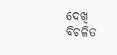ଦେଖି ବିଚଳିତ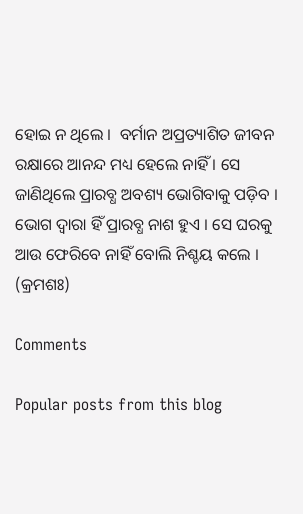ହୋଇ ନ ଥିଲେ ।  ବର୍ମାନ ଅପ୍ରତ୍ୟାଶିତ ଜୀବନ ରକ୍ଷାରେ ଆନନ୍ଦ ମଧ୍ୟ ହେଲେ ନାହିଁ । ସେ ଜାଣିଥିଲେ ପ୍ରାରବ୍ଧ ଅବଶ୍ୟ ଭୋଗିବାକୁ ପଡ଼ିବ । ଭୋଗ ଦ୍ୱାରା ହିଁ ପ୍ରାରବ୍ଧ ନାଶ ହୁଏ । ସେ ଘରକୁ ଆଉ ଫେରିବେ ନାହିଁ ବୋଲି ନିଶ୍ଚୟ କଲେ ।  (କ୍ରମଶଃ)

Comments

Popular posts from this blog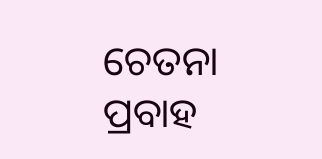ଚେତନା ପ୍ରବାହ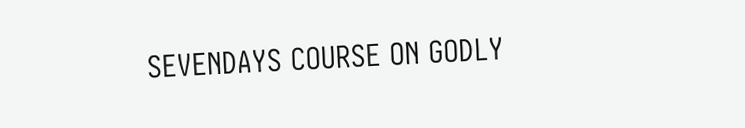SEVENDAYS COURSE ON GODLY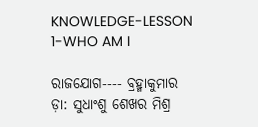KNOWLEDGE-LESSON 1-WHO AM I

ରାଜଯୋଗ---- ବ୍ରହ୍ମାକୁମାର ଡ଼ା: ସୁଧାଂଶୁ ଶେଖର ମିଶ୍ର